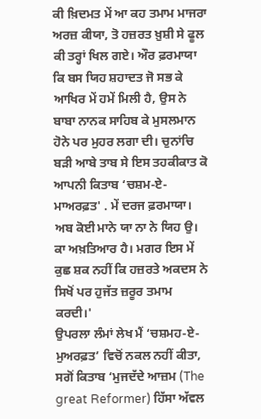ਕੀ ਖ਼ਿਦਮਤ ਮੇਂ ਆ ਕਹ ਤਮਾਮ ਮਾਜਰਾ ਅਰਜ਼ ਕੀਯਾ, ਤੋ ਹਜ਼ਰਤ ਖ਼ੁਸ਼ੀ ਸੇ ਫੂਲ ਕੀ ਤਰ੍ਹਾਂ ਖਿਲ ਗਏ। ਔਰ ਫ਼ਰਮਾਯਾ ਕਿ ਬਸ ਯਿਹ ਸ਼ਹਾਦਤ ਜੋ ਸਭ ਕੇ ਆਖਿਰ ਮੇਂ ਹਮੇਂ ਮਿਲੀ ਹੈ, ਉਸ ਨੇ ਬਾਬਾ ਨਾਨਕ ਸਾਹਿਬ ਕੇ ਮੁਸਲਮਾਨ ਹੋਨੇ ਪਰ ਮੁਹਰ ਲਗਾ ਦੀ। ਚੁਨਾਂਚਿ ਬੜੀ ਆਬੇ ਤਾਬ ਸੇ ਇਸ ਤਹਕੀਕਾਤ ਕੋ ਆਪਨੀ ਕਿਤਾਬ ‘ਚਸ਼ਮ-ਏ-ਮਾਅਰਫ਼ਤ' . ਮੇਂ ਦਰਜ ਫ਼ਰਮਾਯਾ। ਅਬ ਕੋਈ ਮਾਨੇ ਯਾ ਨਾ ਨੇ ਯਿਹ ਉ। ਕਾ ਅਖ਼ਤਿਆਰ ਹੈ। ਮਗਰ ਇਸ ਮੇਂ ਕੁਛ ਸ਼ਕ ਨਹੀਂ ਕਿ ਹਜ਼ਰਤੇ ਅਕਦਸ ਨੇ ਸਿਖੋਂ ਪਰ ਹੁਜੱਤ ਜ਼ਰੂਰ ਤਮਾਮ ਕਰਦੀ।'
ਉਪਰਲਾ ਲੰਮਾਂ ਲੇਖ ਮੈਂ ‘ਚਸ਼ਮਹ-ਏ-ਮੁਅਰਫ਼ਤ’ ਵਿਚੋਂ ਨਕਲ ਨਹੀਂ ਕੀਤਾ, ਸਗੋਂ ਕਿਤਾਬ ‘ਮੁਜਦੱਦੇ ਆਜ਼ਮ (The great Reformer) ਹਿੱਸਾ ਅੱਵਲ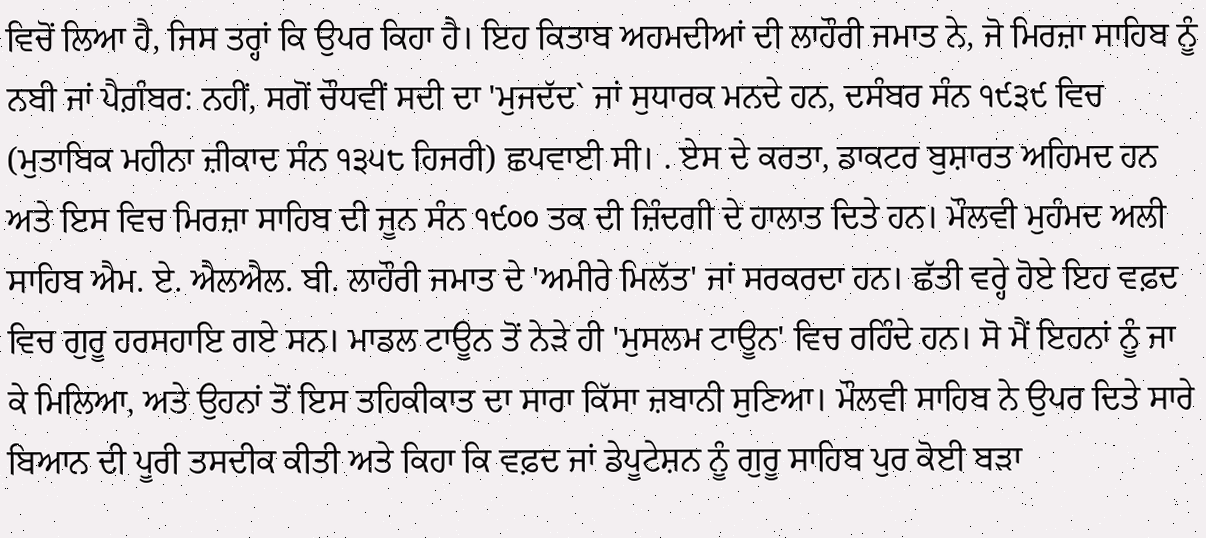ਵਿਚੋਂ ਲਿਆ ਹੈ, ਜਿਸ ਤਰ੍ਹਾਂ ਕਿ ਉਪਰ ਕਿਹਾ ਹੈ। ਇਹ ਕਿਤਾਬ ਅਹਮਦੀਆਂ ਦੀ ਲਾਹੌਰੀ ਜਮਾਤ ਨੇ, ਜੋ ਮਿਰਜ਼ਾ ਸਾਹਿਬ ਨੂੰ ਨਬੀ ਜਾਂ ਪੈਗ਼ੰਬਰ: ਨਹੀਂ, ਸਗੋਂ ਚੌਧਵੀਂ ਸਦੀ ਦਾ 'ਮੁਜਦੱਦ` ਜਾਂ ਸੁਧਾਰਕ ਮਨਦੇ ਹਨ, ਦਸੰਬਰ ਸੰਨ ੧੯੩੯ ਵਿਚ (ਮੁਤਾਬਿਕ ਮਹੀਨਾ ਜ਼ੀਕਾਦ ਸੰਨ ੧੩੫੮ ਹਿਜਰੀ) ਛਪਵਾਈ ਸੀ। . ਏਸ ਦੇ ਕਰਤਾ, ਡਾਕਟਰ ਬੁਸ਼ਾਰਤ ਅਹਿਮਦ ਹਨ ਅਤੇ ਇਸ ਵਿਚ ਮਿਰਜ਼ਾ ਸਾਹਿਬ ਦੀ ਜੂਨ ਸੰਨ ੧੯੦੦ ਤਕ ਦੀ ਜ਼ਿੰਦਗੀ ਦੇ ਹਾਲਾਤ ਦਿਤੇ ਹਨ। ਮੌਲਵੀ ਮੁਹੰਮਦ ਅਲੀ ਸਾਹਿਬ ਐਮ. ਏ. ਐਲਐਲ. ਬੀ. ਲਾਹੌਰੀ ਜਮਾਤ ਦੇ 'ਅਮੀਰੇ ਮਿਲੱਤ' ਜਾਂ ਸਰਕਰਦਾ ਹਨ। ਛੱਤੀ ਵਰ੍ਹੇ ਹੋਏ ਇਹ ਵਫ਼ਦ ਵਿਚ ਗੁਰੂ ਹਰਸਹਾਇ ਗਏ ਸਨ। ਮਾਡਲ ਟਾਊਨ ਤੋਂ ਨੇੜੇ ਹੀ 'ਮੁਸਲਮ ਟਾਊਨ' ਵਿਚ ਰਹਿੰਦੇ ਹਨ। ਸੋ ਮੈਂ ਇਹਨਾਂ ਨੂੰ ਜਾ ਕੇ ਮਿਲਿਆ, ਅਤੇ ਉਹਨਾਂ ਤੋਂ ਇਸ ਤਹਿਕੀਕਾਤ ਦਾ ਸਾਰਾ ਕਿੱਸਾ ਜ਼ਬਾਨੀ ਸੁਣਿਆ। ਮੌਲਵੀ ਸਾਹਿਬ ਨੇ ਉਪਰ ਦਿਤੇ ਸਾਰੇ ਬਿਆਨ ਦੀ ਪੂਰੀ ਤਸਦੀਕ ਕੀਤੀ ਅਤੇ ਕਿਹਾ ਕਿ ਵਫ਼ਦ ਜਾਂ ਡੇਪੂਟੇਸ਼ਨ ਨੂੰ ਗੁਰੂ ਸਾਹਿਬ ਪੁਰ ਕੋਈ ਬੜਾ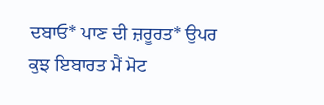ਦਬਾਓ* ਪਾਣ ਦੀ ਜ਼ਰੂਰਤ* ਉਪਰ ਕੁਝ ਇਬਾਰਤ ਮੈਂ ਮੋਟ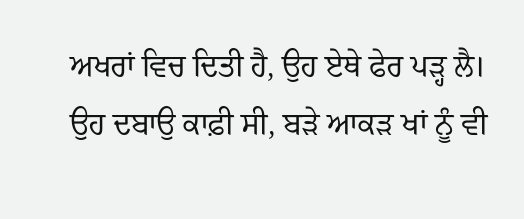ਅਖਰਾਂ ਵਿਚ ਦਿਤੀ ਹੈ, ਉਹ ਏਥੇ ਫੇਰ ਪੜ੍ਹ ਲੈ। ਉਹ ਦਬਾਉ ਕਾਫ਼ੀ ਸੀ, ਬੜੇ ਆਕੜ ਖਾਂ ਨੂੰ ਵੀ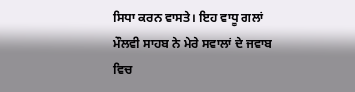ਸਿਧਾ ਕਰਨ ਵਾਸਤੇ। ਇਹ ਵਾਧੂ ਗਲਾਂ ਮੌਲਵੀ ਸਾਹਬ ਨੇ ਮੇਰੇ ਸਵਾਲਾਂ ਦੇ ਜਵਾਬ ਵਿਚ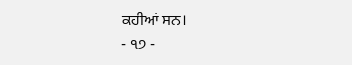ਕਹੀਆਂ ਸਨ।
- ੧੭ -